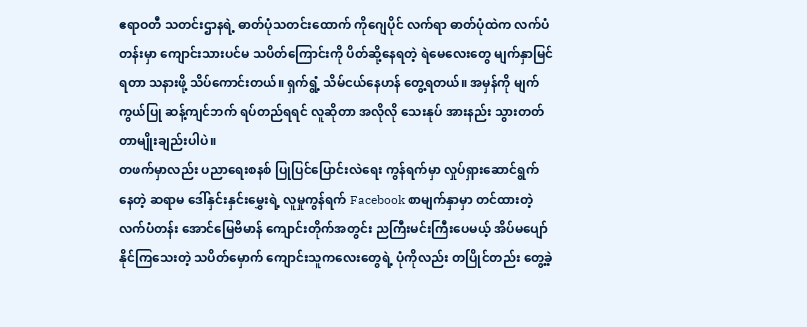ဧရာဝတီ သတင်းဌာနရဲ့ ဓာတ်ပုံသတင်းထောက် ကိုဂျေပိုင် လက်ရာ ဓာတ်ပုံထဲက လက်ပံတန်းမှာ ကျောင်းသားပင်မ သပိတ်ကြောင်းကို ပိတ်ဆို့နေရတဲ့ ရဲမေလေးတွေ မျက်နှာမြင်ရတာ သနားဖို့ သိပ်ကောင်းတယ်။ ရှက်ရွံ့ သိမ်ငယ်နေဟန် တွေ့ရတယ်။ အမှန်ကို မျက်ကွယ်ပြု ဆန့်ကျင်ဘက် ရပ်တည်ရရင် လူဆိုတာ အလိုလို သေးနုပ် အားနည်း သွားတတ်တာမျိုးချည်းပါပဲ။
တဖက်မှာလည်း ပညာရေးစနစ် ပြုပြင်ပြောင်းလဲရေး ကွန်ရက်မှာ လှုပ်ရှားဆောင်ရွက်နေတဲ့ ဆရာမ ဒေါ်နှင်းနှင်းမွှေးရဲ့ လူမှုကွန်ရက် Facebook စာမျက်နှာမှာ တင်ထားတဲ့ လက်ပံတန်း အောင်မြေဗိမာန် ကျောင်းတိုက်အတွင်း ညကြီးမင်းကြီးပေမယ့် အိပ်မပျော်နိုင်ကြသေးတဲ့ သပိတ်မှောက် ကျောင်းသူကလေးတွေရဲ့ ပုံကိုလည်း တပြိုင်တည်း တွေ့ခဲ့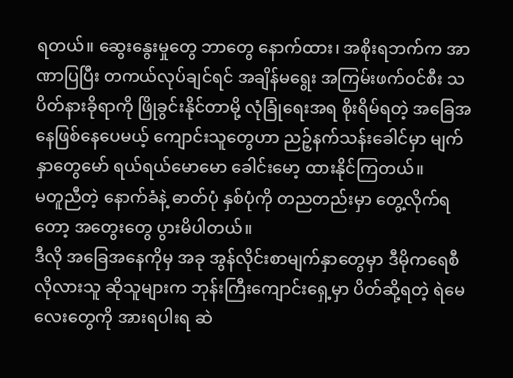ရတယ်။ ဆွေးနွေးမှုတွေ ဘာတွေ နောက်ထား၊ အစိုးရဘက်က အာဏာပြပြီး တကယ်လုပ်ချင်ရင် အချိန်မရွေး အကြမ်းဖက်ဝင်စီး သပိတ်နားခိုရာကို ဖြိုခွင်းနိုင်တာမို့ လုံခြုံရေးအရ စိုးရိမ်ရတဲ့ အခြေအနေဖြစ်နေပေမယ့် ကျောင်းသူတွေဟာ ညဉ့်နက်သန်းခေါင်မှာ မျက်နှာတွေမော် ရယ်ရယ်မောမော ခေါင်းမော့ ထားနိုင်ကြတယ်။
မတူညီတဲ့ နောက်ခံနဲ့ ဓာတ်ပုံ နှစ်ပုံကို တညတည်းမှာ တွေ့လိုက်ရတော့ အတွေးတွေ ပွားမိပါတယ်။
ဒီလို အခြေအနေကိုမှ အခု အွန်လိုင်းစာမျက်နှာတွေမှာ ဒီမိုကရေစီလိုလားသူ ဆိုသူများက ဘုန်းကြီးကျောင်းရှေ့မှာ ပိတ်ဆို့ရတဲ့ ရဲမေလေးတွေကို အားရပါးရ ဆဲ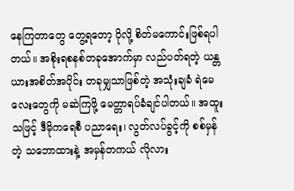နေကြတာတွေ တွေ့ရတော့ ပိုလို့ စိတ်မကောင်းဖြစ်ရပါတယ်။ အစိုးရစနစ်တခုအောက်မှာ လည်ပတ်ရတဲ့ ယန္တယားအစိတ်အပိုင်း တခုမျှသာဖြစ်တဲ့ အသုံးချခံ ရဲမေလေးတွေကို မဆဲကြဖို့ မေတ္တာရပ်ခံချင်ပါတယ်။ အထူးသဖြင့် ဒီမိုကရေစီ ပညာရေး၊ လွတ်လပ်ခွင့်ကို စစ်မှန်တဲ့ သဘောထားနဲ့ အမှန်တကယ် လိုလား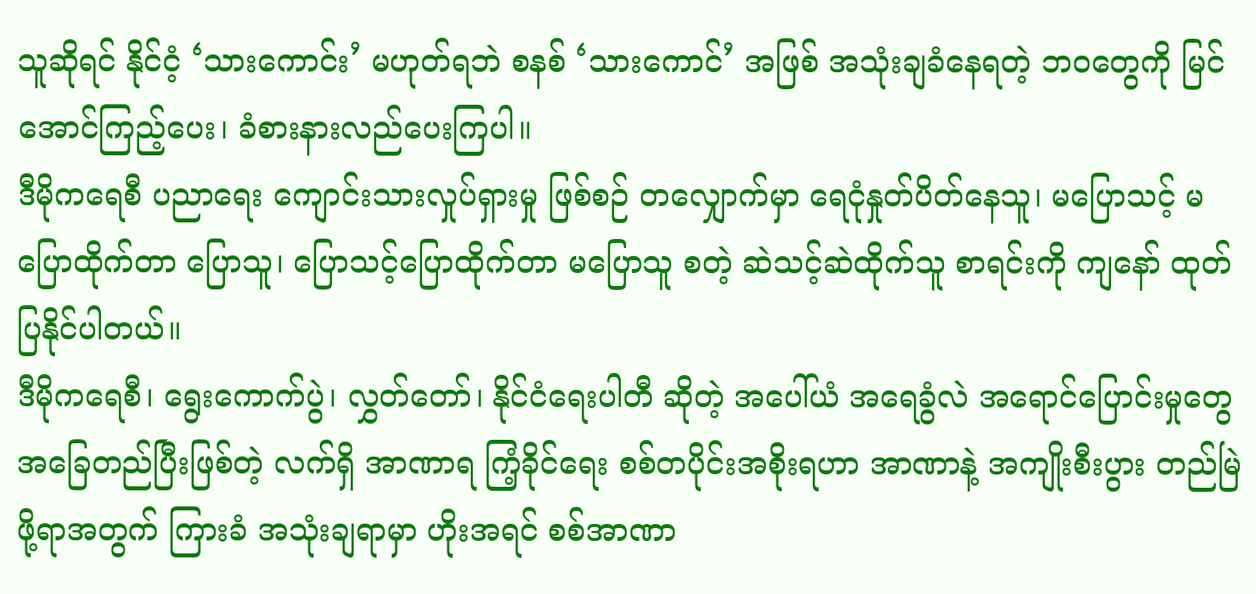သူဆိုရင် နိုင်ငံ့ ‘သားကောင်း’ မဟုတ်ရဘဲ စနစ် ‘သားကောင်’ အဖြစ် အသုံးချခံနေရတဲ့ ဘဝတွေကို မြင်အောင်ကြည့်ပေး၊ ခံစားနားလည်ပေးကြပါ။
ဒီမိုကရေစီ ပညာရေး ကျောင်းသားလှုပ်ရှားမှု ဖြစ်စဉ် တလျှောက်မှာ ရေငုံနှုတ်ပိတ်နေသူ၊ မပြောသင့် မပြောထိုက်တာ ပြောသူ၊ ပြောသင့်ပြောထိုက်တာ မပြောသူ စတဲ့ ဆဲသင့်ဆဲထိုက်သူ စာရင်းကို ကျနော် ထုတ်ပြနိုင်ပါတယ်။
ဒီမိုကရေစီ၊ ရွေးကောက်ပွဲ၊ လွှတ်တော်၊ နိုင်ငံရေးပါတီ ဆိုတဲ့ အပေါ်ယံ အရေခွံလဲ အရောင်ပြောင်းမှုတွေ အခြေတည်ပြီးဖြစ်တဲ့ လက်ရှိ အာဏာရ ကြံ့ခိုင်ရေး စစ်တပိုင်းအစိုးရဟာ အာဏာနဲ့ အကျိုးစီးပွား တည်မြဲဖို့ရာအတွက် ကြားခံ အသုံးချရာမှာ ဟိုးအရင် စစ်အာဏာ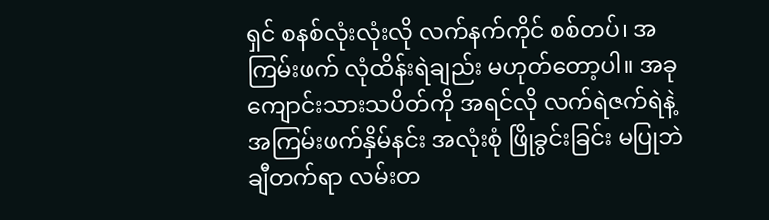ရှင် စနစ်လုံးလုံးလို လက်နက်ကိုင် စစ်တပ်၊ အကြမ်းဖက် လုံထိန်းရဲချည်း မဟုတ်တော့ပါ။ အခု ကျောင်းသားသပိတ်ကို အရင်လို လက်ရဲဇက်ရဲနဲ့ အကြမ်းဖက်နှိမ်နင်း အလုံးစုံ ဖြိုခွင်းခြင်း မပြုဘဲ ချီတက်ရာ လမ်းတ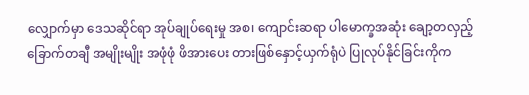လျှောက်မှာ ဒေသဆိုင်ရာ အုပ်ချုပ်ရေးမှု အစ၊ ကျောင်းဆရာ ပါမောက္ခအဆုံး ချော့တလှည့် ခြောက်တချီ အမျိုးမျိုး အဖုံဖုံ ဖိအားပေး တားဖြစ်နှောင့်ယှက်ရုံပဲ ပြုလုပ်နိုင်ခြင်းကိုက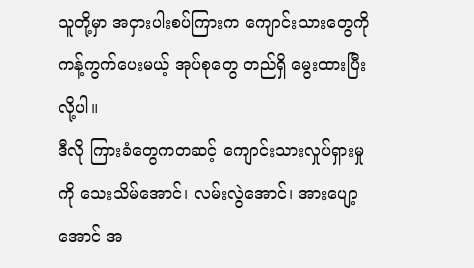သူတို့မှာ အငှားပါးစပ်ကြားက ကျောင်းသားတွေကို ကန့်ကွက်ပေးမယ့် အုပ်စုတွေ တည်ရှိ မွေးထားပြီးလို့ပါ။
ဒီလို ကြားခံတွေကတဆင့် ကျောင်းသားလှုပ်ရှားမှုကို သေးသိမ်အောင်၊ လမ်းလွဲအောင်၊ အားပျော့အောင် အ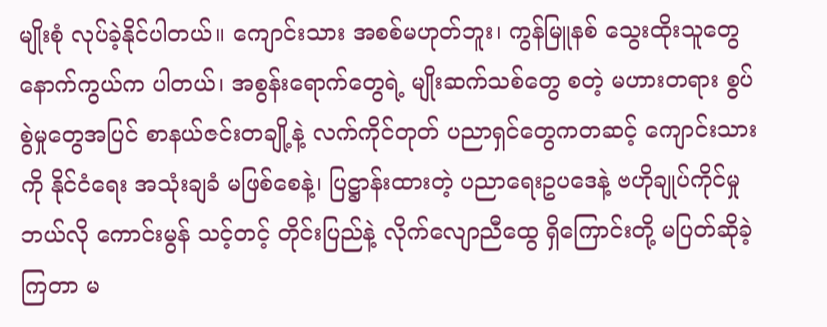မျိုးစုံ လုပ်ခဲ့နိုင်ပါတယ်။ ကျောင်းသား အစစ်မဟုတ်ဘူး၊ ကွန်မြူနစ် သွေးထိုးသူတွေ နောက်ကွယ်က ပါတယ်၊ အစွန်းရောက်တွေရဲ့ မျိုးဆက်သစ်တွေ စတဲ့ မဟားတရား စွပ်စွဲမှုတွေအပြင် စာနယ်ဇင်းတချို့နဲ့ လက်ကိုင်တုတ် ပညာရှင်တွေကတဆင့် ကျောင်းသားကို နိုင်ငံရေး အသုံးချခံ မဖြစ်စေနဲ့၊ ပြဋ္ဌာန်းထားတဲ့ ပညာရေးဥပဒေနဲ့ ဗဟိုချုပ်ကိုင်မှု ဘယ်လို ကောင်းမွန် သင့်တင့် တိုင်းပြည်နဲ့ လိုက်လျောညီထွေ ရှိကြောင်းတို့ မပြတ်ဆိုခဲ့ကြတာ မ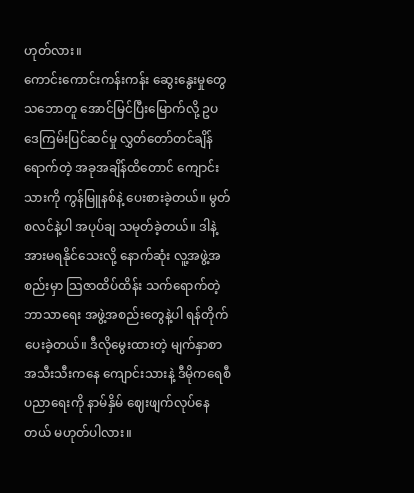ဟုတ်လား။
ကောင်းကောင်းကန်းကန်း ဆွေးနွေးမှုတွေ သဘောတူ အောင်မြင်ပြီးမြောက်လို့ ဥပဒေကြမ်းပြင်ဆင်မှု လွှတ်တော်တင်ချိန်ရောက်တဲ့ အခုအချိန်ထိတောင် ကျောင်းသားကို ကွန်မြူနစ်နဲ့ ပေးစားခဲ့တယ်။ မွတ်စလင်နဲ့ပါ အပုပ်ချ သမုတ်ခဲ့တယ်။ ဒါနဲ့ အားမရနိုင်သေးလို့ နောက်ဆုံး လူ့အဖွဲ့အစည်းမှာ သြဇာထိပ်ထိန်း သက်ရောက်တဲ့ ဘာသာရေး အဖွဲ့အစည်းတွေနဲ့ပါ ရန်တိုက်ပေးခဲ့တယ်။ ဒီလိုမွေးထားတဲ့ မျက်နှာစာ အသီးသီးကနေ ကျောင်းသားနဲ့ ဒီမိုကရေစီ ပညာရေးကို နာမ်နှိမ် ဈေးဖျက်လုပ်နေတယ် မဟုတ်ပါလား။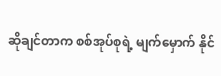ဆိုချင်တာက စစ်အုပ်စုရဲ့ မျက်မှောက် နိုင်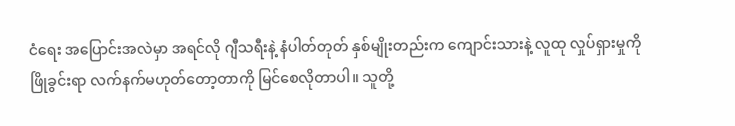ငံရေး အပြောင်းအလဲမှာ အရင်လို ဂျီသရီးနဲ့ နံပါတ်တုတ် နှစ်မျိုးတည်းက ကျောင်းသားနဲ့ လူထု လှုပ်ရှားမှုကို ဖြိုခွင်းရာ လက်နက်မဟုတ်တော့တာကို မြင်စေလိုတာပါ။ သူတို့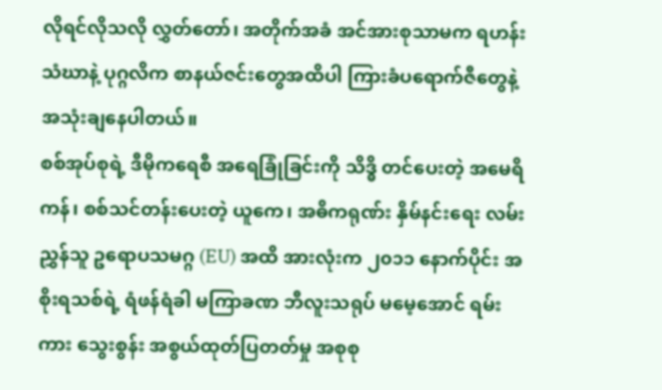လိုရင်လိုသလို လွှတ်တော်၊ အတိုက်အခံ အင်အားစုသာမက ရဟန်းသံဃာနဲ့ ပုဂ္ဂလိက စာနယ်ဇင်းတွေအထိပါ ကြားခံပရောက်ဇီတွေနဲ့ အသုံးချနေပါတယ်။
စစ်အုပ်စုရဲ့ ဒီမိုကရေစီ အရေခြုံခြင်းကို သိဒ္ဓိ တင်ပေးတဲ့ အမေရိကန်၊ စစ်သင်တန်းပေးတဲ့ ယူကေ၊ အဓိကရုဏ်း နှိမ်နင်းရေး လမ်းညွှန်သူ ဥရောပသမဂ္ဂ (EU) အထိ အားလုံးက ၂၀၁၁ နောက်ပိုင်း အစိုးရသစ်ရဲ့ ရံဖန်ရံခါ မကြာခဏ ဘီလူးသရုပ် မမေ့အောင် ရမ်းကား သွေးစွန်း အစွယ်ထုတ်ပြတတ်မှု အစုစု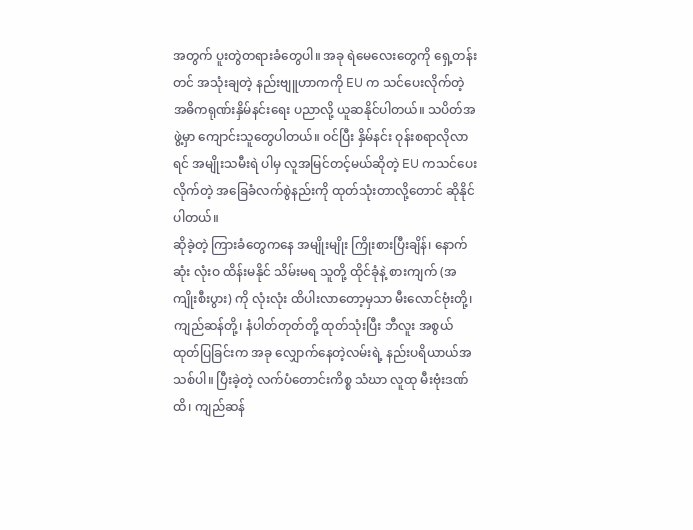အတွက် ပူးတွဲတရားခံတွေပါ။ အခု ရဲမေလေးတွေကို ရှေ့တန်းတင် အသုံးချတဲ့ နည်းဗျူဟာကကို EU က သင်ပေးလိုက်တဲ့ အဓိကရုဏ်းနှိမ်နင်းရေး ပညာလို့ ယူဆနိုင်ပါတယ်။ သပိတ်အဖွဲ့မှာ ကျောင်းသူတွေပါတယ်။ ဝင်ပြီး နှိမ်နင်း ဝုန်းစရာလိုလာရင် အမျိုးသမီးရဲ ပါမှ လူအမြင်တင့်မယ်ဆိုတဲ့ EU ကသင်ပေးလိုက်တဲ့ အခြေခံလက်စွဲနည်းကို ထုတ်သုံးတာလို့တောင် ဆိုနိုင်ပါတယ်။
ဆိုခဲ့တဲ့ ကြားခံတွေကနေ အမျိုးမျိုး ကြိုးစားပြီးချိန်၊ နောက်ဆုံး လုံးဝ ထိန်းမနိုင် သိမ်းမရ သူတို့ ထိုင်ခုံနဲ့ စားကျက် (အကျိုးစီးပွား) ကို လုံးလုံး ထိပါးလာတော့မှသာ မီးလောင်ဗုံးတို့၊ ကျည်ဆန်တို့၊ နံပါတ်တုတ်တို့ ထုတ်သုံးပြီး ဘီလူး အစွယ်ထုတ်ပြခြင်းက အခု လျှောက်နေတဲ့လမ်းရဲ့ နည်းပရိယာယ်အသစ်ပါ။ ပြီးခဲ့တဲ့ လက်ပံတောင်းကိစ္စ သံဃာ လူထု မီးဗုံးဒဏ်ထိ၊ ကျည်ဆန်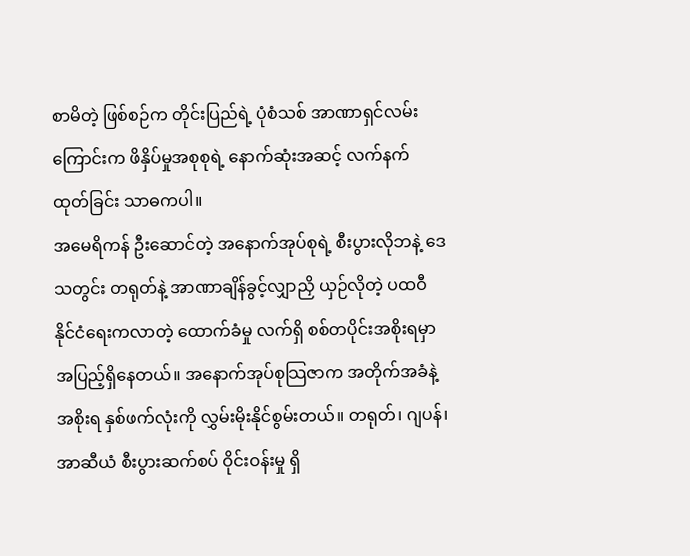စာမိတဲ့ ဖြစ်စဉ်က တိုင်းပြည်ရဲ့ ပုံစံသစ် အာဏာရှင်လမ်းကြောင်းက ဖိနှိပ်မှုအစုစုရဲ့ နောက်ဆုံးအဆင့် လက်နက်ထုတ်ခြင်း သာဓကပါ။
အမေရိကန် ဦးဆောင်တဲ့ အနောက်အုပ်စုရဲ့ စီးပွားလိုဘနဲ့ ဒေသတွင်း တရုတ်နဲ့ အာဏာချိန်ခွင့်လျှာညှိ ယှဉ်လိုတဲ့ ပထဝီနိုင်ငံရေးကလာတဲ့ ထောက်ခံမှု လက်ရှိ စစ်တပိုင်းအစိုးရမှာ အပြည့်ရှိနေတယ်။ အနောက်အုပ်စုသြဇာက အတိုက်အခံနဲ့ အစိုးရ နှစ်ဖက်လုံးကို လွှမ်းမိုးနိုင်စွမ်းတယ်။ တရုတ်၊ ဂျပန်၊ အာဆီယံ စီးပွားဆက်စပ် ဝိုင်းဝန်းမှု ရှိ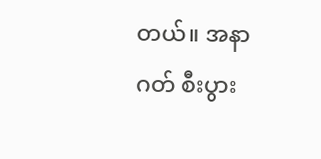တယ်။ အနာဂတ် စီးပွား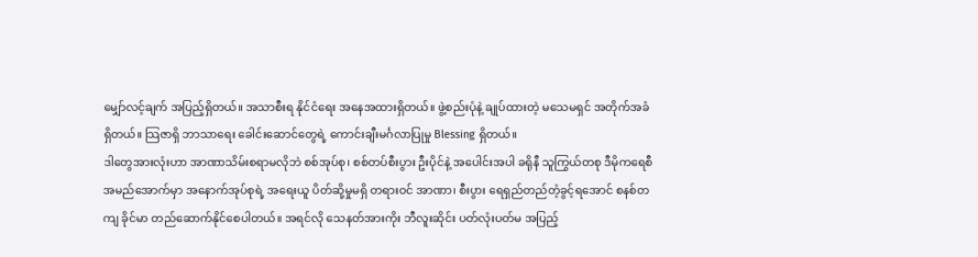မျှော်လင့်ချက် အပြည့်ရှိတယ်။ အသာစီးရ နိုင်ငံရေး အနေအထားရှိတယ်။ ဖွဲ့စည်းပုံနဲ့ ချုပ်ထားတဲ့ မသေမရှင် အတိုက်အခံ ရှိတယ်။ သြဇာရှိ ဘာသာရေး ခေါင်းဆောင်တွေရဲ့ ကောင်းချီးမင်္ဂလာပြုမှု Blessing ရှိတယ်။
ဒါတွေအားလုံးဟာ အာဏာသိမ်းစရာမလိုဘဲ စစ်အုပ်စု၊ စစ်တပ်စီးပွား ဦးပိုင်နဲ့ အပေါင်းအပါ ခရိုနီ သူကြွယ်တစု ဒီမိုကရေစီ အမည်အောက်မှာ အနောက်အုပ်စုရဲ့ အရေးယူ ပိတ်ဆို့မှုမရှိ တရားဝင် အာဏာ၊ စီးပွား ရေရှည်တည်တံ့ခွင့်ရအောင် စနစ်တကျ ခိုင်မာ တည်ဆောက်နိုင်စေပါတယ်။ အရင်လို သေနတ်အားကိုး ဘီလူးဆိုင်း ပတ်လုံးပတ်မ အပြည့်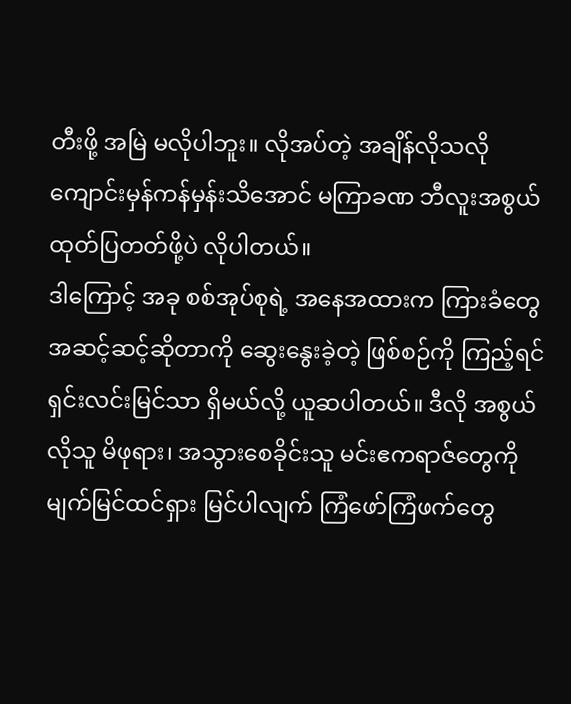တီးဖို့ အမြဲ မလိုပါဘူး။ လိုအပ်တဲ့ အချိန်လိုသလို ကျောင်းမှန်ကန်မှန်းသိအောင် မကြာခဏ ဘီလူးအစွယ် ထုတ်ပြတတ်ဖို့ပဲ လိုပါတယ်။
ဒါကြောင့် အခု စစ်အုပ်စုရဲ့ အနေအထားက ကြားခံတွေ အဆင့်ဆင့်ဆိုတာကို ဆွေးနွေးခဲ့တဲ့ ဖြစ်စဉ်ကို ကြည့်ရင် ရှင်းလင်းမြင်သာ ရှိမယ်လို့ ယူဆပါတယ်။ ဒီလို အစွယ်လိုသူ မိဖုရား၊ အသွားစေခိုင်းသူ မင်းဧကရာဇ်တွေကို မျက်မြင်ထင်ရှား မြင်ပါလျက် ကြံဖော်ကြံဖက်တွေ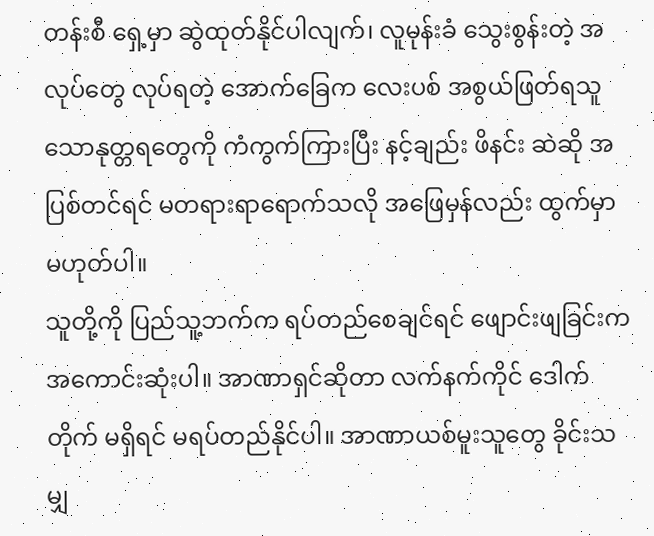တန်းစီ ရှေ့မှာ ဆွဲထုတ်နိုင်ပါလျက်၊ လူမုန်းခံ သွေးစွန်းတဲ့ အလုပ်တွေ လုပ်ရတဲ့ အောက်ခြေက လေးပစ် အစွယ်ဖြတ်ရသူ သောနုတ္တရတွေကို ကံကွက်ကြားပြီး နင့်ချည်း ဖိနင်း ဆဲဆို အပြစ်တင်ရင် မတရားရာရောက်သလို အဖြေမှန်လည်း ထွက်မှာ မဟုတ်ပါ။
သူတို့ကို ပြည်သူ့ဘက်က ရပ်တည်စေချင်ရင် ဖျောင်းဖျခြင်းက အကောင်းဆုံးပါ။ အာဏာရှင်ဆိုတာ လက်နက်ကိုင် ဒေါက်တိုက် မရှိရင် မရပ်တည်နိုင်ပါ။ အာဏာယစ်မူးသူတွေ ခိုင်းသမျှ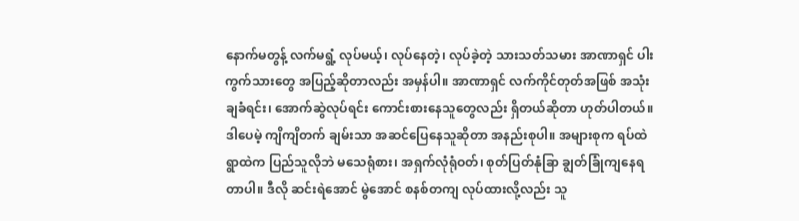နောက်မတွန့် လက်မရွံ့ လုပ်မယ့်၊ လုပ်နေတဲ့၊ လုပ်ခဲ့တဲ့ သားသတ်သမား အာဏာရှင် ပါးကွက်သားတွေ အပြည့်ဆိုတာလည်း အမှန်ပါ။ အာဏာရှင် လက်ကိုင်တုတ်အဖြစ် အသုံးချခံရင်း၊ အောက်ဆွဲလုပ်ရင်း ကောင်းစားနေသူတွေလည်း ရှိတယ်ဆိုတာ ဟုတ်ပါတယ်။
ဒါပေမဲ့ ကျိကျိတက် ချမ်းသာ အဆင်ပြေနေသူဆိုတာ အနည်းစုပါ။ အများစုက ရပ်ထဲရွာထဲက ပြည်သူလိုဘဲ မသေရုံစား၊ အရှက်လုံရုံဝတ်၊ စုတ်ပြတ်နုံခြာ ချွတ်ခြုံကျနေရတာပါ။ ဒီလို ဆင်းရဲအောင် မွဲအောင် စနစ်တကျ လုပ်ထားလို့လည်း သူ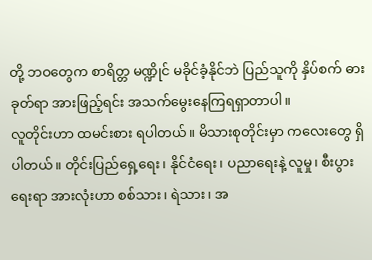တို့ ဘဝတွေက စာရိတ္တ မဏ္ဍိုင် မခိုင်ခံ့နိုင်ဘဲ ပြည်သူကို နှိပ်စက် ဓားခုတ်ရာ အားဖြည့်ရင်း အသက်မွေးနေကြရရှာတာပါ။
လူတိုင်းဟာ ထမင်းစား ရပါတယ်။ မိသားစုတိုင်းမှာ ကလေးတွေ ရှိပါတယ်။ တိုင်းပြည်ရှေ့ရေး၊ နိုင်ငံရေး၊ ပညာရေးနဲ့ လူမှု၊ စီးပွားရေးရာ အားလုံးဟာ စစ်သား၊ ရဲသား၊ အ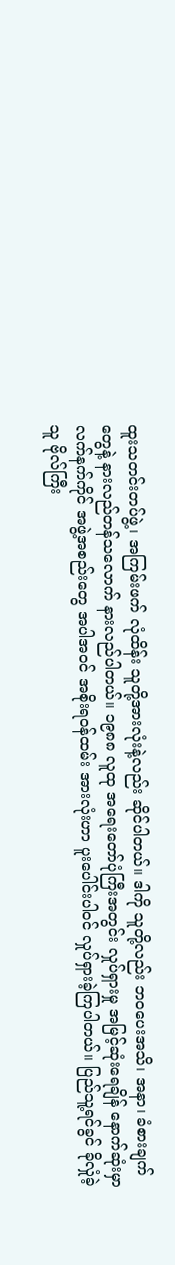ထူးသတင်းတပ်ဖွဲ့၊ အကြမ်းဖက် လုံထိန်း သူတို့အားလုံးနဲ့လည်း ဆိုင်ပါတယ်။ ဒါကို သူတို့လည်း ဘဝပေးအသိ၊ အနာ၊ ခံစားချက်တွေနဲ့ နားလည်တန်သလောက် နားလည်ပါတယ်။ ၁၉၈၈ လူထု အရေးတော်ပုံကြီးအတွင်း လှုပ်ရှားမှု အမြင့်ဆုံးရေချိန် နောက်ဆုံးမှာ လက်နက်ကိုင် အဖွဲ့အစည်းတွေ အပါအဝင် အစိုးရဝန်ထမ်း အားလုံးဟာ ပူးပေါင်းပါဝင် လှုပ်ရှားခဲ့ကြပါတယ်။ ပြည်သူ့ရင်ခွင် ခိုလှုံခဲ့သူ ဗိုလ်ကြီး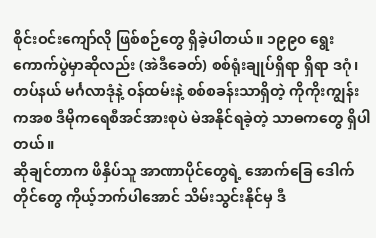စိုင်းဝင်းကျော်လို ဖြစ်စဉ်တွေ ရှိခဲ့ပါတယ်။ ၁၉၉၀ ရွေးကောက်ပွဲမှာဆိုလည်း (အဲဒီခေတ်) စစ်ရုံးချုပ်ရှိရာ ရှိရာ ဒဂုံ၊ တပ်နယ် မင်္ဂလာဒုံနဲ့ ဝန်ထမ်းနဲ့ စစ်စခန်းသာရှိတဲ့ ကိုကိုးကျွန်းကအစ ဒီမိုကရေစီအင်အားစုပဲ မဲအနိုင်ရခဲ့တဲ့ သာဓကတွေ ရှိပါတယ်။
ဆိုချင်တာက ဖိနှိပ်သူ အာဏာပိုင်တွေရဲ့ အောက်ခြေ ဒေါက်တိုင်တွေ ကိုယ့်ဘက်ပါအောင် သိမ်းသွင်းနိုင်မှ ဒီ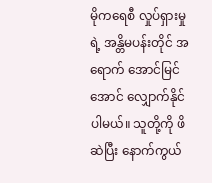မိုကရေစီ လှုပ်ရှားမှုရဲ့ အန္တိမပန်းတိုင် အရောက် အောင်မြင်အောင် လျှောက်နိုင်ပါမယ်။ သူတို့ကို ဖိဆဲပြီး နောက်ကွယ်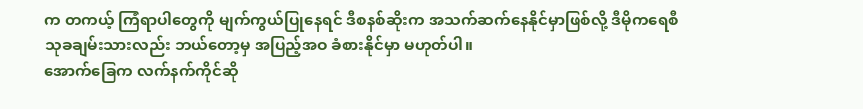က တကယ့် ကြံရာပါတွေကို မျက်ကွယ်ပြုနေရင် ဒီစနစ်ဆိုးက အသက်ဆက်နေနိုင်မှာဖြစ်လို့ ဒီမိုကရေစီ သုခချမ်းသားလည်း ဘယ်တော့မှ အပြည့်အဝ ခံစားနိုင်မှာ မဟုတ်ပါ။
အောက်ခြေက လက်နက်ကိုင်ဆို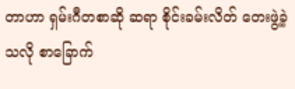တာဟာ ရှမ်းဂီတစာဆို ဆရာ စိုင်းခမ်းလိတ် တေးဖွဲ့ခဲ့သလို စာခြောက်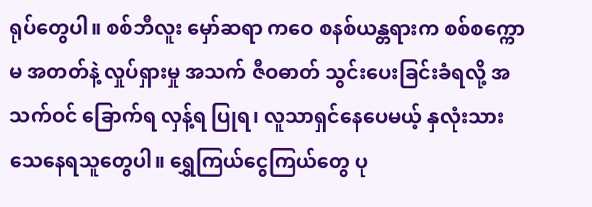ရုပ်တွေပါ။ စစ်ဘီလူး မှော်ဆရာ ကဝေ စနစ်ယန္တရားက စစ်စက္ကောမ အတတ်နဲ့ လှုပ်ရှားမှု အသက် ဇီဝဓာတ် သွင်းပေးခြင်းခံရလို့ အသက်ဝင် ခြောက်ရ လှန့်ရ ပြုရ၊ လူသာရှင်နေပေမယ့် နှလုံးသား သေနေရသူတွေပါ။ ရွှေကြယ်ငွေကြယ်တွေ ပု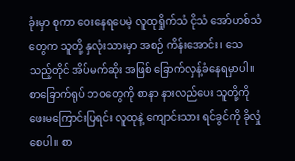ခုံးမှာ စုကာ ဝေးနေရပေမဲ့ လူထုရှိုက်သံ ငိုသံ အော်ဟစ်သံတွေက သူတို့ နှလုံးသားမှာ အစဉ် ကိန်းအောင်း၊ သေသည့်တိုင် အိပ်မက်ဆိုး အဖြစ် ခြောက်လှန့်ခံနေရမှာပါ။
စာခြောက်ရုပ် ဘဝတွေကို စာနာ နားလည်ပေး သူတို့ကို ဖေးမကြောင်းပြရင်း လူထုနဲ့ ကျောင်းသား ရင်ခွင်ကို ခိုလှုံစေပါ။ စာ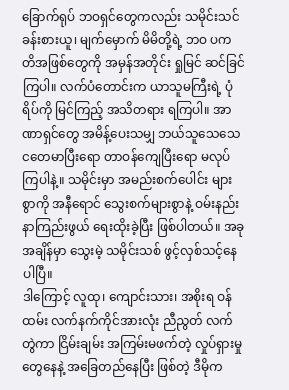ခြောက်ရုပ် ဘဝရှင်တွေကလည်း သမိုင်းသင်ခန်းစားယူ၊ မျက်မှောက် မိမိတို့ရဲ့ ဘဝ ပကတိအဖြစ်တွေကို အမှန်အတိုင်း ရှုမြင် ဆင်ခြင်ကြပါ။ လက်ပံတောင်းက ယာသူမကြီးရဲ့ ပုံရိပ်ကို မြင်ကြည့် အသိတရား ရကြပါ။ အာဏာရှင်တွေ အမိန့်ပေးသမျှ ဘယ်သူသေသေ ငတေမာပြီးရော တာဝန်ကျေပြီးရော မလုပ်ကြပါနဲ့။ သမိုင်းမှာ အမည်းစက်ပေါင်း များစွာကို အနီရောင် သွေးစက်များစွာနဲ့ ဝမ်းနည်း နာကြည်းဖွယ် ရေးထိုးခဲ့ပြီး ဖြစ်ပါတယ်။ အခုအချိန်မှာ သွေးမဲ့ သမိုင်းသစ် ဖွင့်လှစ်သင့်နေပါပြီ။
ဒါကြောင့် လူထု၊ ကျောင်းသား၊ အစိုးရ ဝန်ထမ်း လက်နက်ကိုင်အားလုံး ညီညွတ် လက်တွဲကာ ငြိမ်းချမ်း အကြမ်းမဖက်တဲ့ လှုပ်ရှားမှုတွေနေနဲ့ အခြေတည်နေပြီး ဖြစ်တဲ့ ဒီမိုက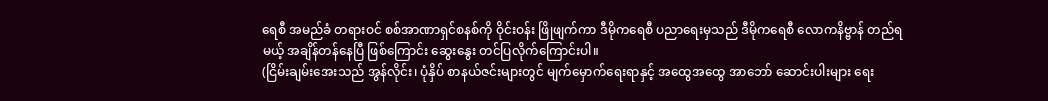ရေစီ အမည်ခံ တရားဝင် စစ်အာဏာရှင်စနစ်ကို ဝိုင်းဝန်း ဖြိုဖျက်ကာ ဒီမိုကရေစီ ပညာရေးမှသည် ဒီမိုကရေစီ လောကနိဗ္ဗာန် တည်ရမယ့် အချိန်တန်နေပြီ ဖြစ်ကြောင်း ဆွေးနွေး တင်ပြလိုက်ကြောင်းပါ။
(ငြိမ်းချမ်းအေးသည် အွန်လိုင်း၊ ပုံနှိပ် စာနယ်ဇင်းများတွင် မျက်မှောက်ရေးရာနှင့် အထွေအထွေ အာဘော် ဆောင်းပါးများ ရေး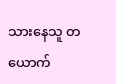သားနေသူ တယောက်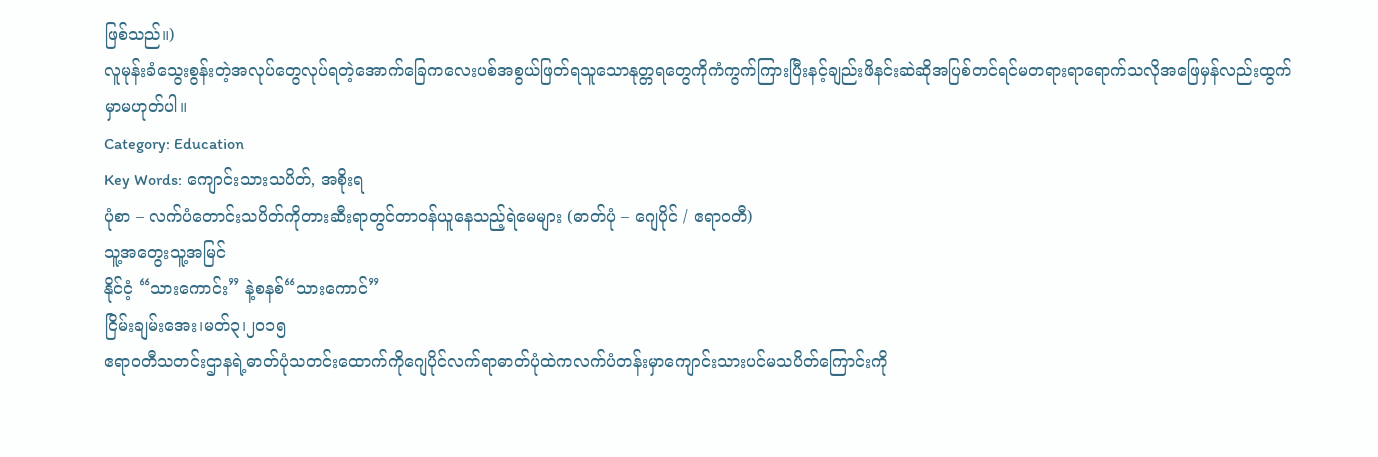ဖြစ်သည်။)
လူမုန်းခံသွေးစွန်းတဲ့အလုပ်တွေလုပ်ရတဲ့အောက်ခြေကလေးပစ်အစွယ်ဖြတ်ရသူသောနုတ္တရတွေကိုကံကွက်ကြားပြီးနင့်ချည်းဖိနင်းဆဲဆိုအပြစ်တင်ရင်မတရားရာရောက်သလိုအဖြေမှန်လည်းထွက်မှာမဟုတ်ပါ။
Category: Education
Key Words: ကျောင်းသားသပိတ်, အစိုးရ
ပုံစာ – လက်ပံတောင်းသပိတ်ကိုတားဆီးရာတွင်တာဝန်ယူနေသည့်ရဲမေများ (ဓာတ်ပုံ – ဂျေပိုင် / ဧရာဝတီ)
သူ့အတွေးသူ့အမြင်
နိုင်ငံ့ “သားကောင်း” နဲ့စနစ်“သားကောင်”
ငြိမ်းချမ်းအေး၊မတ်၃၊၂၀၁၅
ဧရာဝတီသတင်းဌာနရဲ့ဓာတ်ပုံသတင်းထောက်ကိုဂျေပိုင်လက်ရာဓာတ်ပုံထဲကလက်ပံတန်းမှာကျောင်းသားပင်မသပိတ်ကြောင်းကို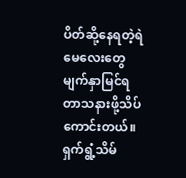ပိတ်ဆို့နေရတဲ့ရဲမေလေးတွေမျက်နှာမြင်ရတာသနားဖို့သိပ်ကောင်းတယ်။ ရှက်ရွံ့သိမ်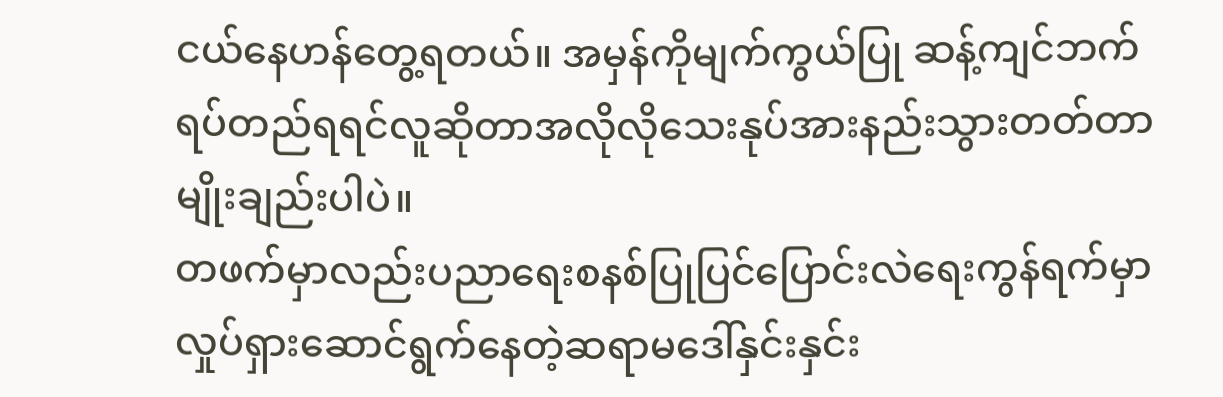ငယ်နေဟန်တွေ့ရတယ်။ အမှန်ကိုမျက်ကွယ်ပြု ဆန့်ကျင်ဘက်ရပ်တည်ရရင်လူဆိုတာအလိုလိုသေးနုပ်အားနည်းသွားတတ်တာမျိုးချည်းပါပဲ။
တဖက်မှာလည်းပညာရေးစနစ်ပြုပြင်ပြောင်းလဲရေးကွန်ရက်မှာလှုပ်ရှားဆောင်ရွက်နေတဲ့ဆရာမဒေါ်နှင်းနှင်း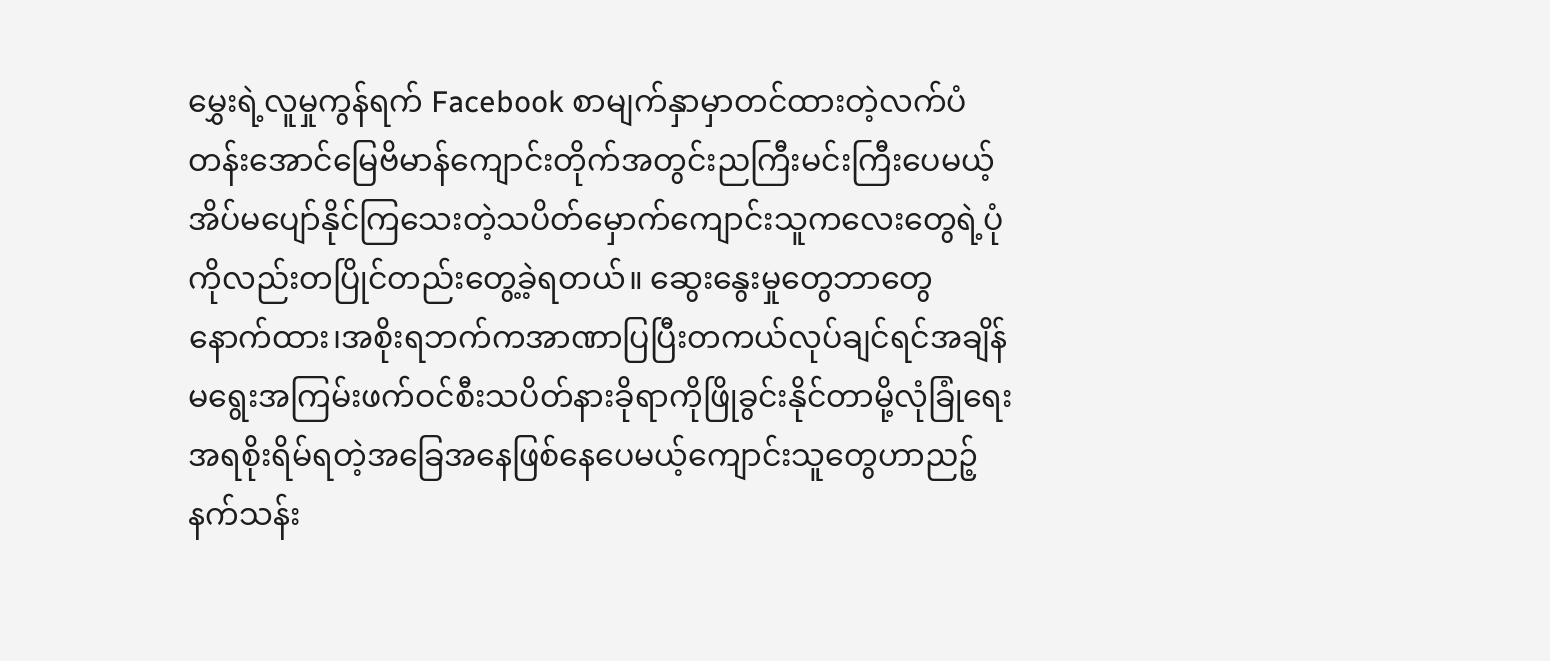မွှေးရဲ့လူမှုကွန်ရက် Facebook စာမျက်နှာမှာတင်ထားတဲ့လက်ပံတန်းအောင်မြေဗိမာန်ကျောင်းတိုက်အတွင်းညကြီးမင်းကြီးပေမယ့်အိပ်မပျော်နိုင်ကြသေးတဲ့သပိတ်မှောက်ကျောင်းသူကလေးတွေရဲ့ပုံကိုလည်းတပြိုင်တည်းတွေ့ခဲ့ရတယ်။ ဆွေးနွေးမှုတွေဘာတွေနောက်ထား၊အစိုးရဘက်ကအာဏာပြပြီးတကယ်လုပ်ချင်ရင်အချိန်မရွေးအကြမ်းဖက်ဝင်စီးသပိတ်နားခိုရာကိုဖြိုခွင်းနိုင်တာမို့လုံခြုံရေးအရစိုးရိမ်ရတဲ့အခြေအနေဖြစ်နေပေမယ့်ကျောင်းသူတွေဟာညဉ့်နက်သန်း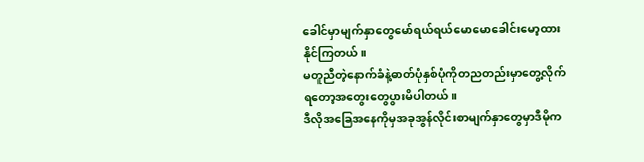ခေါင်မှာမျက်နှာတွေမော်ရယ်ရယ်မောမောခေါင်းမော့ထားနိုင်ကြတယ်။
မတူညီတဲ့နောက်ခံနဲ့ဓာတ်ပုံနှစ်ပုံကိုတညတည်းမှာတွေ့လိုက်ရတော့အတွေးတွေပွားမိပါတယ်။
ဒီလိုအခြေအနေကိုမှအခုအွန်လိုင်းစာမျက်နှာတွေမှာဒီမိုက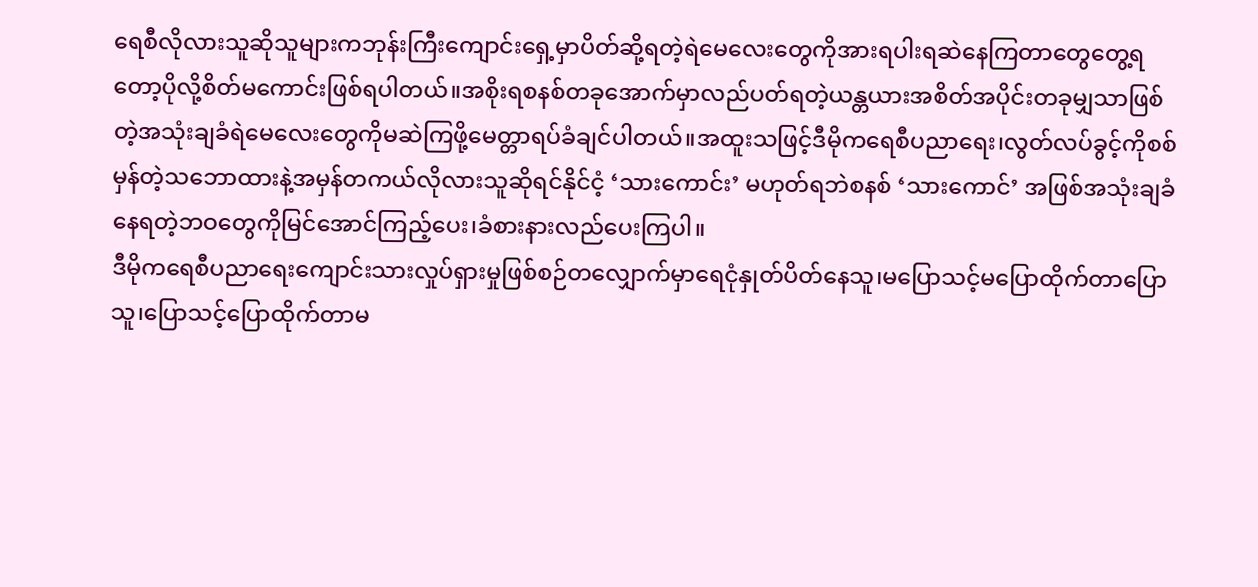ရေစီလိုလားသူဆိုသူများကဘုန်းကြီးကျောင်းရှေ့မှာပိတ်ဆို့ရတဲ့ရဲမေလေးတွေကိုအားရပါးရဆဲနေကြတာတွေတွေ့ရတော့ပိုလို့စိတ်မကောင်းဖြစ်ရပါတယ်။အစိုးရစနစ်တခုအောက်မှာလည်ပတ်ရတဲ့ယန္တယားအစိတ်အပိုင်းတခုမျှသာဖြစ်တဲ့အသုံးချခံရဲမေလေးတွေကိုမဆဲကြဖို့မေတ္တာရပ်ခံချင်ပါတယ်။အထူးသဖြင့်ဒီမိုကရေစီပညာရေး၊လွတ်လပ်ခွင့်ကိုစစ်မှန်တဲ့သဘောထားနဲ့အမှန်တကယ်လိုလားသူဆိုရင်နိုင်ငံ့ ‘သားကောင်း’ မဟုတ်ရဘဲစနစ် ‘သားကောင်’ အဖြစ်အသုံးချခံနေရတဲ့ဘဝတွေကိုမြင်အောင်ကြည့်ပေး၊ခံစားနားလည်ပေးကြပါ။
ဒီမိုကရေစီပညာရေးကျောင်းသားလှုပ်ရှားမှုဖြစ်စဉ်တလျှောက်မှာရေငုံနှုတ်ပိတ်နေသူ၊မပြောသင့်မပြောထိုက်တာပြောသူ၊ပြောသင့်ပြောထိုက်တာမ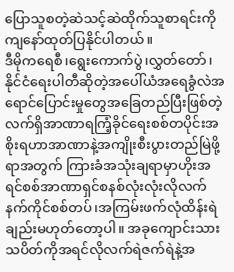ပြောသူစတဲ့ဆဲသင့်ဆဲထိုက်သူစာရင်းကိုကျနော်ထုတ်ပြနိုင်ပါတယ်။
ဒီမိုကရေစီ၊ရွေးကောက်ပွဲ၊လွှတ်တော်၊နိုင်ငံရေးပါတီဆိုတဲ့အပေါ်ယံအရေခွံလဲအရောင်ပြောင်းမှုတွေအခြေတည်ပြီးဖြစ်တဲ့လက်ရှိအာဏာရကြံ့ခိုင်ရေးစစ်တပိုင်းအစိုးရဟာအာဏာနဲ့အကျိုးစီးပွားတည်မြဲဖို့ရာအတွက် ကြားခံအသုံးချရာမှာဟိုးအရင်စစ်အာဏာရှင်စနစ်လုံးလုံးလိုလက်နက်ကိုင်စစ်တပ်၊အကြမ်းဖက်လုံထိန်းရဲချည်းမဟုတ်တော့ပါ။ အခုကျောင်းသားသပိတ်ကိုအရင်လိုလက်ရဲဇက်ရဲနဲ့အ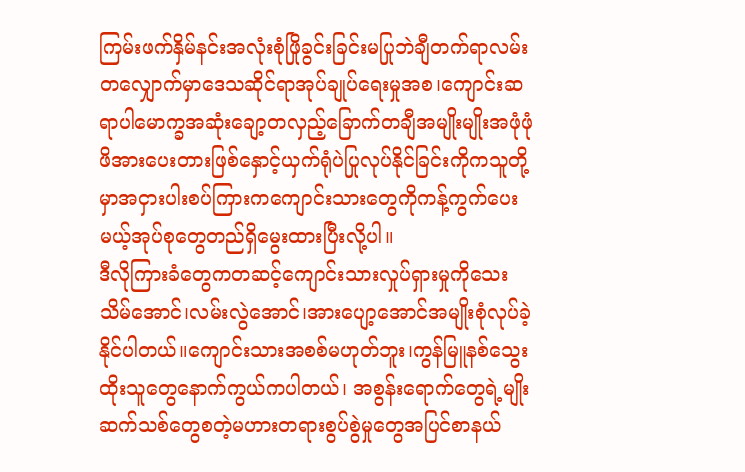ကြမ်းဖက်နှိမ်နင်းအလုံးစုံဖြိုခွင်းခြင်းမပြုဘဲချီတက်ရာလမ်းတလျှောက်မှာဒေသဆိုင်ရာအုပ်ချုပ်ရေးမှုအစ၊ကျောင်းဆရာပါမောက္ခအဆုံးချော့တလှည့်ခြောက်တချီအမျိုးမျိုးအဖုံဖုံဖိအားပေးတားဖြစ်နှောင့်ယှက်ရုံပဲပြုလုပ်နိုင်ခြင်းကိုကသူတို့မှာအငှားပါးစပ်ကြားကကျောင်းသားတွေကိုကန့်ကွက်ပေးမယ့်အုပ်စုတွေတည်ရှိမွေးထားပြီးလို့ပါ။
ဒီလိုကြားခံတွေကတဆင့်ကျောင်းသားလှုပ်ရှားမှုကိုသေးသိမ်အောင်၊လမ်းလွဲအောင်၊အားပျော့အောင်အမျိုးစုံလုပ်ခဲ့နိုင်ပါတယ်။ကျောင်းသားအစစ်မဟုတ်ဘူး၊ကွန်မြူနစ်သွေးထိုးသူတွေနောက်ကွယ်ကပါတယ်၊ အစွန်းရောက်တွေရဲ့မျိုးဆက်သစ်တွေစတဲ့မဟားတရားစွပ်စွဲမှုတွေအပြင်စာနယ်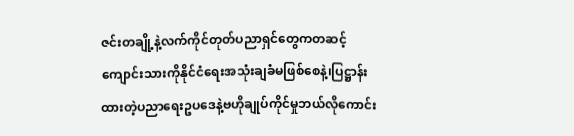ဇင်းတချို့နဲ့လက်ကိုင်တုတ်ပညာရှင်တွေကတဆင့်ကျောင်းသားကိုနိုင်ငံရေးအသုံးချခံမဖြစ်စေနဲ့၊ပြဋ္ဌာန်းထားတဲ့ပညာရေးဥပဒေနဲ့ဗဟိုချုပ်ကိုင်မှုဘယ်လိုကောင်း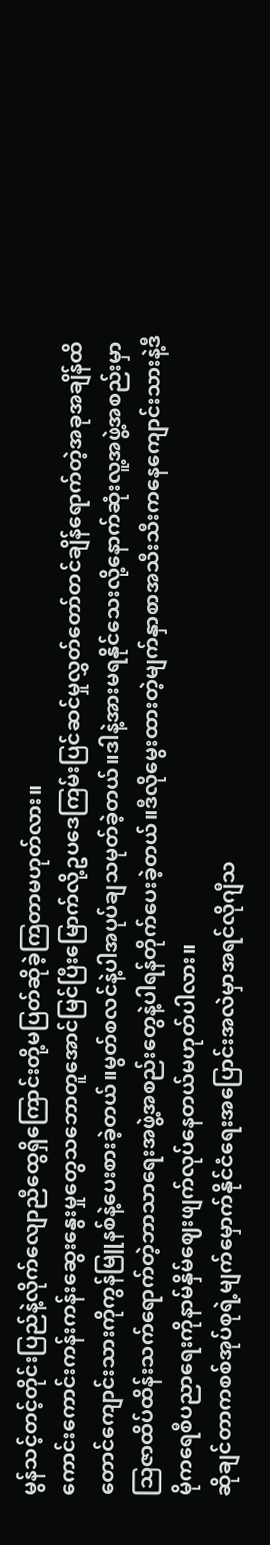မွန်သင့်တင့်တိုင်းပြည်နဲ့လိုက်လျောညီထွေရှိကြောင်းတို့မပြတ်ဆိုခဲ့ကြတာမဟုတ်လား။
ကောင်းကောင်းကန်းကန်းဆွေးနွေးမှုတွေသဘောတူအောင်မြင်ပြီးမြောက်လို့ဥပဒေကြမ်းပြင်ဆင်မှုလွှတ်တော်တင်ချိန်ရောက်တဲ့အခုအချိန်ထိတောင်ကျောင်းသားကိုကွန်မြူနစ်နဲ့ပေးစားခဲ့တယ်။မွတ်စလင်နဲ့ပါအပုပ်ချသမုတ်ခဲ့တယ်။ဒါနဲ့အားမရနိုင်သေးလို့နောက်ဆုံးလူ့အဖွဲ့အစည်းမှာသြဇာထိပ်ထိန်းသက်ရောက်တဲ့ဘာသာရေးအဖွဲ့အစည်းတွေနဲ့ပါရန်တိုက်ပေးခဲ့တယ်။ဒီလိုမွေးထားတဲ့မျက်နှာစာအသီးသီးကနေကျောင်းသားနဲ့ဒီမိုကရေစီပညာရေးကိုနာမ်နှိမ်ဈေးဖျက်လုပ်နေတယ်မဟုတ်ပါလား။
ဆိုချင်တာကစစ်အုပ်စုရဲ့မျက်မှောက်နိုင်ငံရေးအပြောင်းအလဲမှာအရင်လိုဂျီသ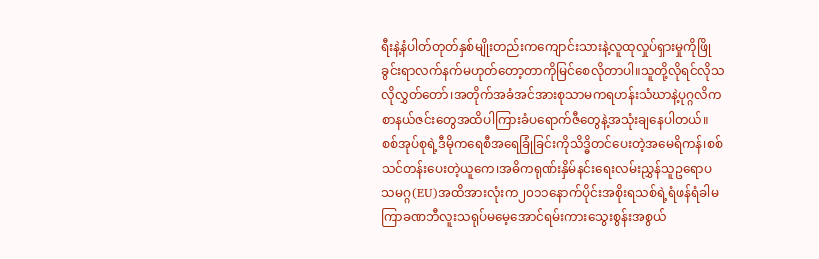ရီးနဲ့နံပါတ်တုတ်နှစ်မျိုးတည်းကကျောင်းသားနဲ့လူထုလှုပ်ရှားမှုကိုဖြိုခွင်းရာလက်နက်မဟုတ်တော့တာကိုမြင်စေလိုတာပါ။သူတို့လိုရင်လိုသလိုလွှတ်တော်၊အတိုက်အခံအင်အားစုသာမကရဟန်းသံဃာနဲ့ပုဂ္ဂလိကစာနယ်ဇင်းတွေအထိပါကြားခံပရောက်ဇီတွေနဲ့အသုံးချနေပါတယ်။
စစ်အုပ်စုရဲ့ဒီမိုကရေစီအရေခြုံခြင်းကိုသိဒ္ဓိတင်ပေးတဲ့အမေရိကန်၊စစ်သင်တန်းပေးတဲ့ယူကေ၊အဓိကရုဏ်းနှိမ်နင်းရေးလမ်းညွှန်သူဥရောပသမဂ္ဂ(EU)အထိအားလုံးက၂၀၁၁နောက်ပိုင်းအစိုးရသစ်ရဲ့ရံဖန်ရံခါမကြာခဏဘီလူးသရုပ်မမေ့အောင်ရမ်းကားသွေးစွန်းအစွယ်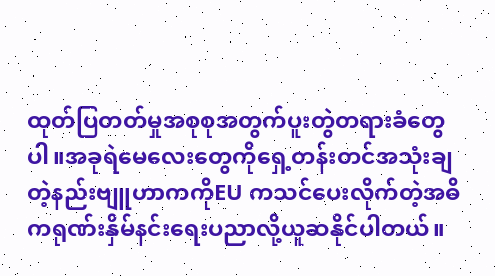ထုတ်ပြတတ်မှုအစုစုအတွက်ပူးတွဲတရားခံတွေပါ။အခုရဲမေလေးတွေကိုရှေ့တန်းတင်အသုံးချတဲ့နည်းဗျူဟာကကိုEU ကသင်ပေးလိုက်တဲ့အဓိကရုဏ်းနှိမ်နင်းရေးပညာလို့ယူဆနိုင်ပါတယ်။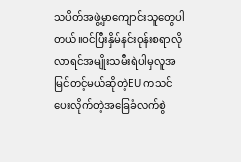သပိတ်အဖွဲ့မှာကျောင်းသူတွေပါတယ်။ဝင်ပြီးနှိမ်နင်းဝုန်းစရာလိုလာရင်အမျိုးသမီးရဲပါမှလူအမြင်တင့်မယ်ဆိုတဲ့EU ကသင်ပေးလိုက်တဲ့အခြေခံလက်စွဲ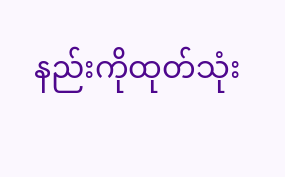နည်းကိုထုတ်သုံး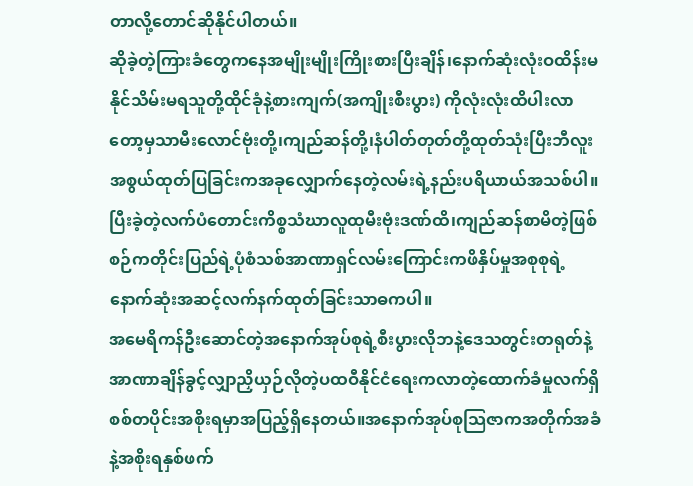တာလို့တောင်ဆိုနိုင်ပါတယ်။
ဆိုခဲ့တဲ့ကြားခံတွေကနေအမျိုးမျိုးကြိုးစားပြီးချိန်၊နောက်ဆုံးလုံးဝထိန်းမနိုင်သိမ်းမရသူတို့ထိုင်ခုံနဲ့စားကျက်(အကျိုးစီးပွား) ကိုလုံးလုံးထိပါးလာတော့မှသာမီးလောင်ဗုံးတို့၊ကျည်ဆန်တို့၊နံပါတ်တုတ်တို့ထုတ်သုံးပြီးဘီလူးအစွယ်ထုတ်ပြခြင်းကအခုလျှောက်နေတဲ့လမ်းရဲ့နည်းပရိယာယ်အသစ်ပါ။ ပြီးခဲ့တဲ့လက်ပံတောင်းကိစ္စသံဃာလူထုမီးဗုံးဒဏ်ထိ၊ကျည်ဆန်စာမိတဲ့ဖြစ်စဉ်ကတိုင်းပြည်ရဲ့ပုံစံသစ်အာဏာရှင်လမ်းကြောင်းကဖိနှိပ်မှုအစုစုရဲ့နောက်ဆုံးအဆင့်လက်နက်ထုတ်ခြင်းသာဓကပါ။
အမေရိကန်ဦးဆောင်တဲ့အနောက်အုပ်စုရဲ့စီးပွားလိုဘနဲ့ဒေသတွင်းတရုတ်နဲ့အာဏာချိန်ခွင့်လျှာညှိယှဉ်လိုတဲ့ပထဝီနိုင်ငံရေးကလာတဲ့ထောက်ခံမှုလက်ရှိစစ်တပိုင်းအစိုးရမှာအပြည့်ရှိနေတယ်။အနောက်အုပ်စုသြဇာကအတိုက်အခံနဲ့အစိုးရနှစ်ဖက်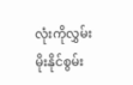လုံးကိုလွှမ်းမိုးနိုင်စွမ်း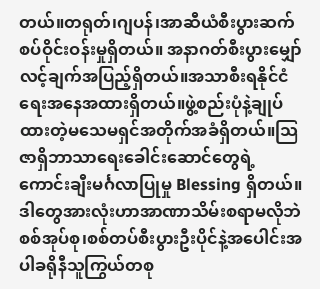တယ်။တရုတ်၊ဂျပန်၊အာဆီယံစီးပွားဆက်စပ်ဝိုင်းဝန်းမှုရှိတယ်။ အနာဂတ်စီးပွားမျှော်လင့်ချက်အပြည့်ရှိတယ်။အသာစီးရနိုင်ငံရေးအနေအထားရှိတယ်။ဖွဲ့စည်းပုံနဲ့ချုပ်ထားတဲ့မသေမရှင်အတိုက်အခံရှိတယ်။သြဇာရှိဘာသာရေးခေါင်းဆောင်တွေရဲ့ကောင်းချီးမင်္ဂလာပြုမှု Blessing ရှိတယ်။
ဒါတွေအားလုံးဟာအာဏာသိမ်းစရာမလိုဘဲစစ်အုပ်စု၊စစ်တပ်စီးပွားဦးပိုင်နဲ့အပေါင်းအပါခရိုနီသူကြွယ်တစု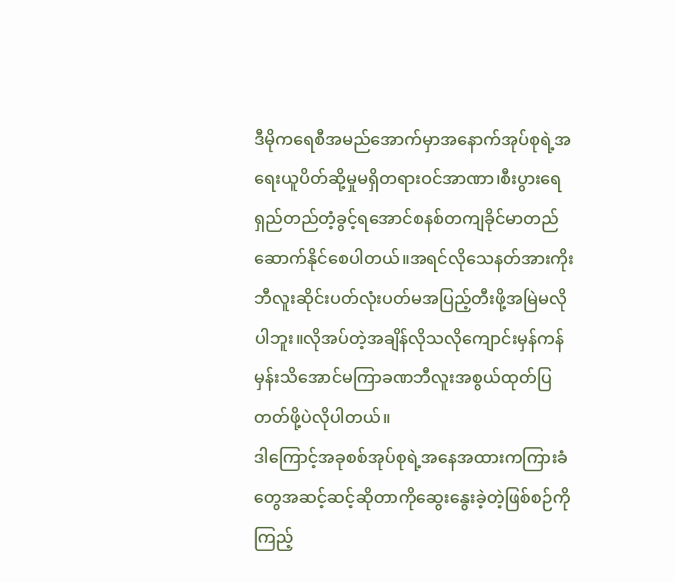ဒီမိုကရေစီအမည်အောက်မှာအနောက်အုပ်စုရဲ့အရေးယူပိတ်ဆို့မှုမရှိတရားဝင်အာဏာ၊စီးပွားရေရှည်တည်တံ့ခွင့်ရအောင်စနစ်တကျခိုင်မာတည်ဆောက်နိုင်စေပါတယ်။အရင်လိုသေနတ်အားကိုးဘီလူးဆိုင်းပတ်လုံးပတ်မအပြည့်တီးဖို့အမြဲမလိုပါဘူး။လိုအပ်တဲ့အချိန်လိုသလိုကျောင်းမှန်ကန်မှန်းသိအောင်မကြာခဏဘီလူးအစွယ်ထုတ်ပြတတ်ဖို့ပဲလိုပါတယ်။
ဒါကြောင့်အခုစစ်အုပ်စုရဲ့အနေအထားကကြားခံတွေအဆင့်ဆင့်ဆိုတာကိုဆွေးနွေးခဲ့တဲ့ဖြစ်စဉ်ကိုကြည့်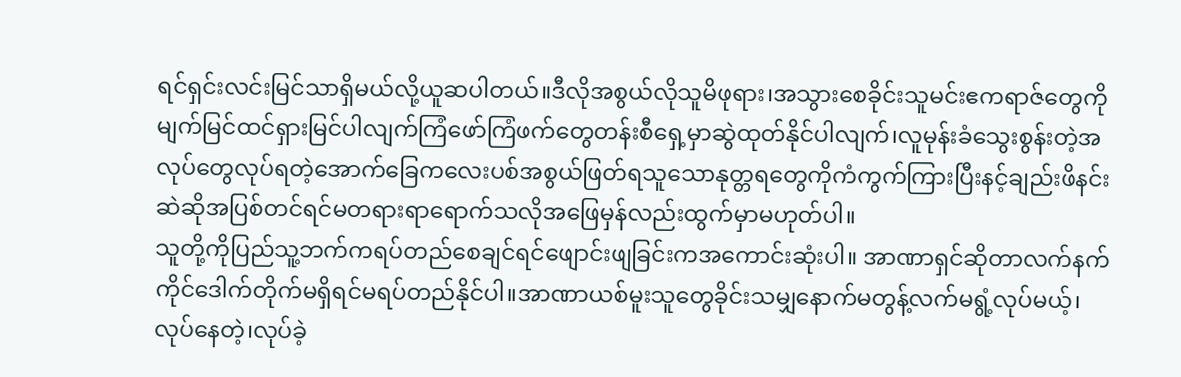ရင်ရှင်းလင်းမြင်သာရှိမယ်လို့ယူဆပါတယ်။ဒီလိုအစွယ်လိုသူမိဖုရား၊အသွားစေခိုင်းသူမင်းဧကရာဇ်တွေကိုမျက်မြင်ထင်ရှားမြင်ပါလျက်ကြံဖော်ကြံဖက်တွေတန်းစီရှေ့မှာဆွဲထုတ်နိုင်ပါလျက်၊လူမုန်းခံသွေးစွန်းတဲ့အလုပ်တွေလုပ်ရတဲ့အောက်ခြေကလေးပစ်အစွယ်ဖြတ်ရသူသောနုတ္တရတွေကိုကံကွက်ကြားပြီးနင့်ချည်းဖိနင်းဆဲဆိုအပြစ်တင်ရင်မတရားရာရောက်သလိုအဖြေမှန်လည်းထွက်မှာမဟုတ်ပါ။
သူတို့ကိုပြည်သူ့ဘက်ကရပ်တည်စေချင်ရင်ဖျောင်းဖျခြင်းကအကောင်းဆုံးပါ။ အာဏာရှင်ဆိုတာလက်နက်ကိုင်ဒေါက်တိုက်မရှိရင်မရပ်တည်နိုင်ပါ။အာဏာယစ်မူးသူတွေခိုင်းသမျှနောက်မတွန့်လက်မရွံ့လုပ်မယ့်၊လုပ်နေတဲ့၊လုပ်ခဲ့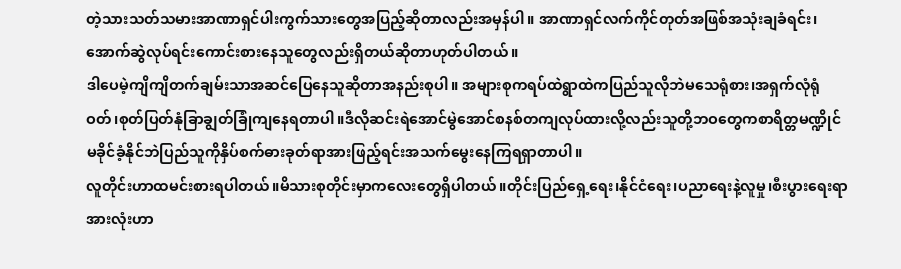တဲ့သားသတ်သမားအာဏာရှင်ပါးကွက်သားတွေအပြည့်ဆိုတာလည်းအမှန်ပါ။ အာဏာရှင်လက်ကိုင်တုတ်အဖြစ်အသုံးချခံရင်း၊အောက်ဆွဲလုပ်ရင်းကောင်းစားနေသူတွေလည်းရှိတယ်ဆိုတာဟုတ်ပါတယ်။
ဒါပေမဲ့ကျိကျိတက်ချမ်းသာအဆင်ပြေနေသူဆိုတာအနည်းစုပါ။ အများစုကရပ်ထဲရွာထဲကပြည်သူလိုဘဲမသေရုံစား၊အရှက်လုံရုံဝတ်၊စုတ်ပြတ်နုံခြာချွတ်ခြုံကျနေရတာပါ။ဒီလိုဆင်းရဲအောင်မွဲအောင်စနစ်တကျလုပ်ထားလို့လည်းသူတို့ဘဝတွေကစာရိတ္တမဏ္ဍိုင်မခိုင်ခံ့နိုင်ဘဲပြည်သူကိုနှိပ်စက်ဓားခုတ်ရာအားဖြည့်ရင်းအသက်မွေးနေကြရရှာတာပါ။
လူတိုင်းဟာထမင်းစားရပါတယ်။မိသားစုတိုင်းမှာကလေးတွေရှိပါတယ်။တိုင်းပြည်ရှေ့ရေး၊နိုင်ငံရေး၊ပညာရေးနဲ့လူမှု၊စီးပွားရေးရာအားလုံးဟာ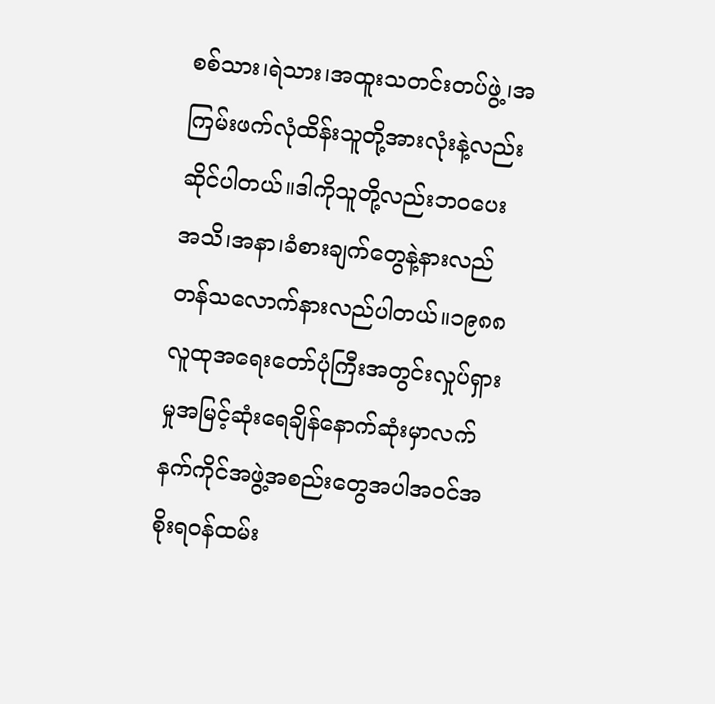စစ်သား၊ရဲသား၊အထူးသတင်းတပ်ဖွဲ့၊အကြမ်းဖက်လုံထိန်းသူတို့အားလုံးနဲ့လည်းဆိုင်ပါတယ်။ဒါကိုသူတို့လည်းဘဝပေးအသိ၊အနာ၊ခံစားချက်တွေနဲ့နားလည်တန်သလောက်နားလည်ပါတယ်။၁၉၈၈လူထုအရေးတော်ပုံကြီးအတွင်းလှုပ်ရှားမှုအမြင့်ဆုံးရေချိန်နောက်ဆုံးမှာလက်နက်ကိုင်အဖွဲ့အစည်းတွေအပါအဝင်အစိုးရဝန်ထမ်း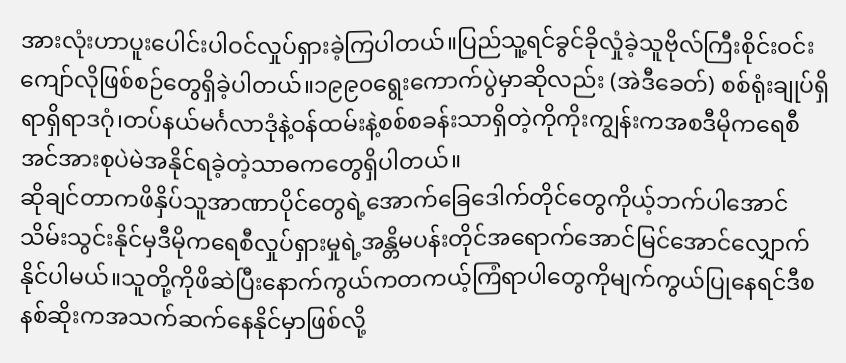အားလုံးဟာပူးပေါင်းပါဝင်လှုပ်ရှားခဲ့ကြပါတယ်။ပြည်သူ့ရင်ခွင်ခိုလှုံခဲ့သူဗိုလ်ကြီးစိုင်းဝင်းကျော်လိုဖြစ်စဉ်တွေရှိခဲ့ပါတယ်။၁၉၉၀ရွေးကောက်ပွဲမှာဆိုလည်း (အဲဒီခေတ်) စစ်ရုံးချုပ်ရှိရာရှိရာဒဂုံ၊တပ်နယ်မင်္ဂလာဒုံနဲ့ဝန်ထမ်းနဲ့စစ်စခန်းသာရှိတဲ့ကိုကိုးကျွန်းကအစဒီမိုကရေစီအင်အားစုပဲမဲအနိုင်ရခဲ့တဲ့သာဓကတွေရှိပါတယ်။
ဆိုချင်တာကဖိနှိပ်သူအာဏာပိုင်တွေရဲ့အောက်ခြေဒေါက်တိုင်တွေကိုယ့်ဘက်ပါအောင်သိမ်းသွင်းနိုင်မှဒီမိုကရေစီလှုပ်ရှားမှုရဲ့အန္တိမပန်းတိုင်အရောက်အောင်မြင်အောင်လျှောက်နိုင်ပါမယ်။သူတို့ကိုဖိဆဲပြီးနောက်ကွယ်ကတကယ့်ကြံရာပါတွေကိုမျက်ကွယ်ပြုနေရင်ဒီစနစ်ဆိုးကအသက်ဆက်နေနိုင်မှာဖြစ်လို့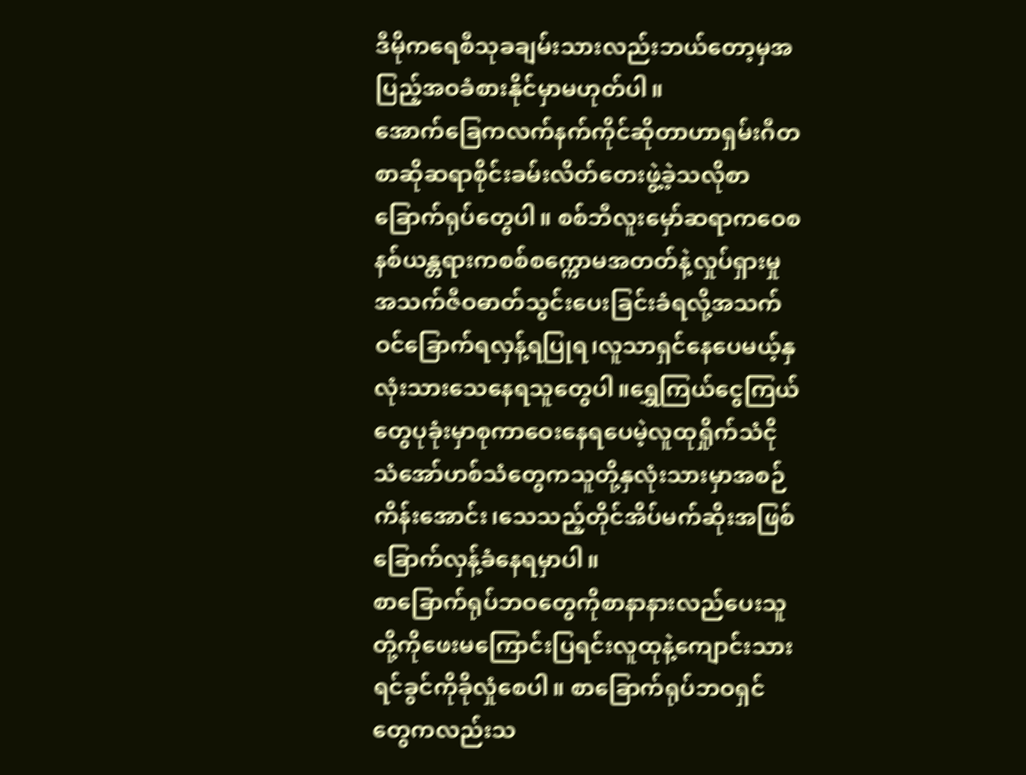ဒီမိုကရေစီသုခချမ်းသားလည်းဘယ်တော့မှအပြည့်အဝခံစားနိုင်မှာမဟုတ်ပါ။
အောက်ခြေကလက်နက်ကိုင်ဆိုတာဟာရှမ်းဂီတစာဆိုဆရာစိုင်းခမ်းလိတ်တေးဖွဲ့ခဲ့သလိုစာခြောက်ရုပ်တွေပါ။ စစ်ဘီလူးမှော်ဆရာကဝေစနစ်ယန္တရားကစစ်စက္ကောမအတတ်နဲ့လှုပ်ရှားမှုအသက်ဇီဝဓာတ်သွင်းပေးခြင်းခံရလို့အသက်ဝင်ခြောက်ရလှန့်ရပြုရ၊လူသာရှင်နေပေမယ့်နှလုံးသားသေနေရသူတွေပါ။ရွှေကြယ်ငွေကြယ်တွေပုခုံးမှာစုကာဝေးနေရပေမဲ့လူထုရှိုက်သံငိုသံအော်ဟစ်သံတွေကသူတို့နှလုံးသားမှာအစဉ်ကိန်းအောင်း၊သေသည့်တိုင်အိပ်မက်ဆိုးအဖြစ်ခြောက်လှန့်ခံနေရမှာပါ။
စာခြောက်ရုပ်ဘဝတွေကိုစာနာနားလည်ပေးသူတို့ကိုဖေးမကြောင်းပြရင်းလူထုနဲ့ကျောင်းသားရင်ခွင်ကိုခိုလှုံစေပါ။ စာခြောက်ရုပ်ဘဝရှင်တွေကလည်းသ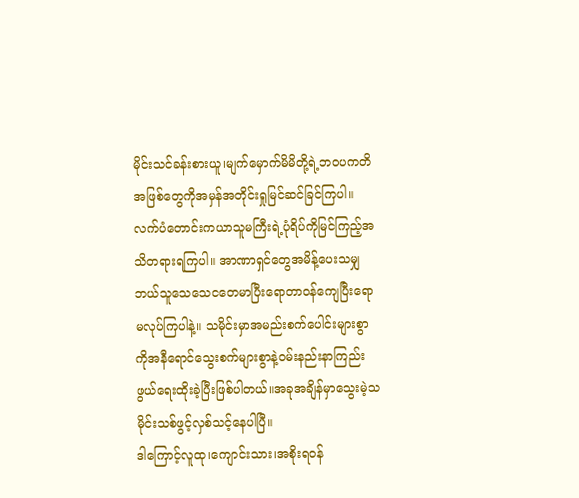မိုင်းသင်ခန်းစားယူ၊မျက်မှောက်မိမိတို့ရဲ့ဘဝပကတိအဖြစ်တွေကိုအမှန်အတိုင်းရှုမြင်ဆင်ခြင်ကြပါ။ လက်ပံတောင်းကယာသူမကြီးရဲ့ပုံရိပ်ကိုမြင်ကြည့်အသိတရားရကြပါ။ အာဏာရှင်တွေအမိန့်ပေးသမျှဘယ်သူသေသေငတေမာပြီးရောတာဝန်ကျေပြီးရောမလုပ်ကြပါနဲ့။ သမိုင်းမှာအမည်းစက်ပေါင်းများစွာကိုအနီရောင်သွေးစက်များစွာနဲ့ဝမ်းနည်းနာကြည်းဖွယ်ရေးထိုးခဲ့ပြီးဖြစ်ပါတယ်။အခုအချိန်မှာသွေးမဲ့သမိုင်းသစ်ဖွင့်လှစ်သင့်နေပါပြီ။
ဒါကြောင့်လူထု၊ကျောင်းသား၊အစိုးရဝန်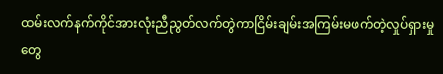ထမ်းလက်နက်ကိုင်အားလုံးညီညွတ်လက်တွဲကာငြိမ်းချမ်းအကြမ်းမဖက်တဲ့လှုပ်ရှားမှုတွေ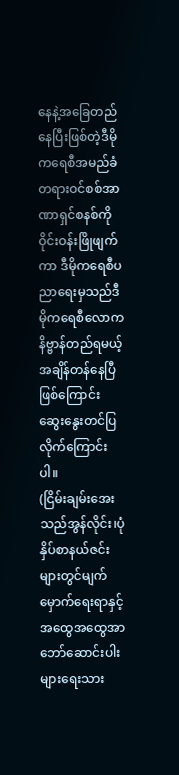နေနဲ့အခြေတည်နေပြီးဖြစ်တဲ့ဒီမိုကရေစီအမည်ခံတရားဝင်စစ်အာဏာရှင်စနစ်ကိုဝိုင်းဝန်းဖြိုဖျက်ကာ ဒီမိုကရေစီပညာရေးမှသည်ဒီမိုကရေစီလောကနိဗ္ဗာန်တည်ရမယ့်အချိန်တန်နေပြီဖြစ်ကြောင်းဆွေးနွေးတင်ပြလိုက်ကြောင်းပါ။
(ငြိမ်းချမ်းအေးသည်အွန်လိုင်း၊ပုံနှိပ်စာနယ်ဇင်းများတွင်မျက်မှောက်ရေးရာနှင့်အထွေအထွေအာဘော်ဆောင်းပါးများရေးသား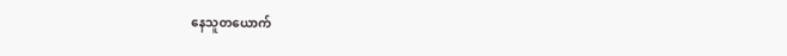နေသူတယောက်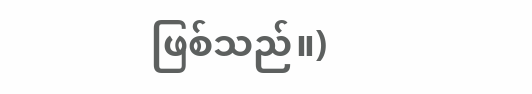ဖြစ်သည်။)